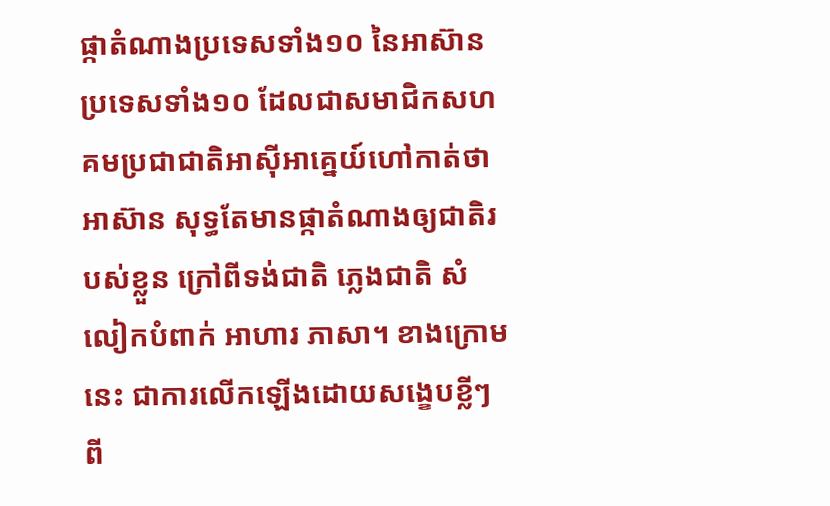ផ្កាតំណាងប្រទេសទាំង១០ នៃអាស៊ាន
ប្រទេសទាំង១០ ដែលជាសមាជិកសហគមប្រជាជាតិអាស៊ីអាគ្នេយ៍ហៅកាត់ថា អាស៊ាន សុទ្ធតែមានផ្កាតំណាងឲ្យជាតិរបស់ខ្លួន ក្រៅពីទង់ជាតិ ភ្លេងជាតិ សំលៀកបំពាក់ អាហារ ភាសា។ ខាងក្រោមនេះ ជាការលើកឡើងដោយសង្ខេបខ្លីៗ ពី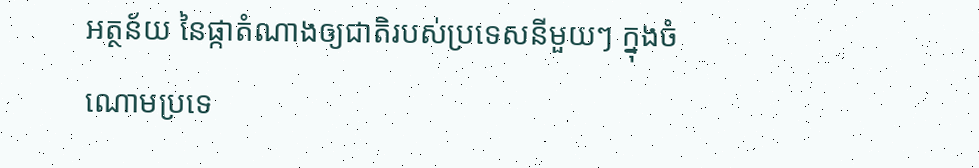អត្ថន័យ នៃផ្កាតំណាងឲ្យជាតិរបស់ប្រទេសនីមួយៗ ក្នុងចំណោមប្រទេ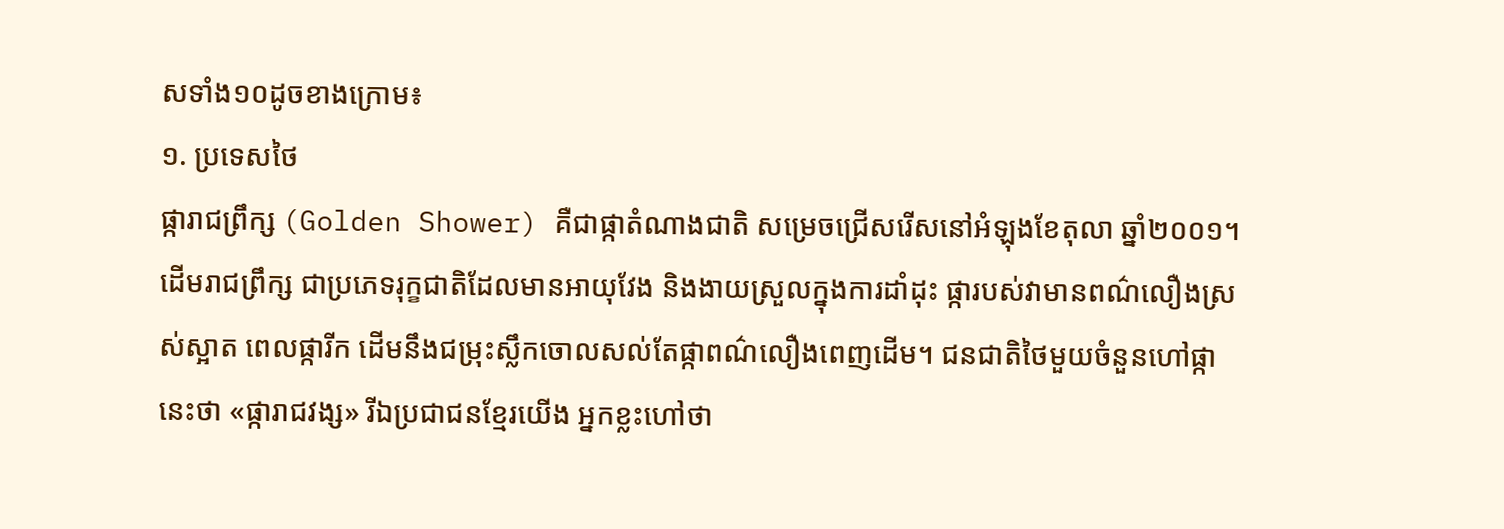សទាំង១០ដូចខាងក្រោម៖
១. ប្រទេសថៃ
ផ្ការាជព្រឹក្ស (Golden Shower) គឺជាផ្កាតំណាងជាតិ សម្រេចជ្រើសរើសនៅអំឡុងខែតុលា ឆ្នាំ២០០១។ ដើមរាជព្រឹក្ស ជាប្រភេទរុក្ខជាតិដែលមានអាយុវែង និងងាយស្រួលក្នុងការដាំដុះ ផ្ការបស់វាមានពណ៌លឿងស្រស់ស្អាត ពេលផ្ការីក ដើមនឹងជម្រុះស្លឹកចោលសល់តែផ្កាពណ៌លឿងពេញដើម។ ជនជាតិថៃមួយចំនួនហៅផ្កានេះថា «ផ្ការាជវង្ស» រីឯប្រជាជនខ្មែរយើង អ្នកខ្លះហៅថា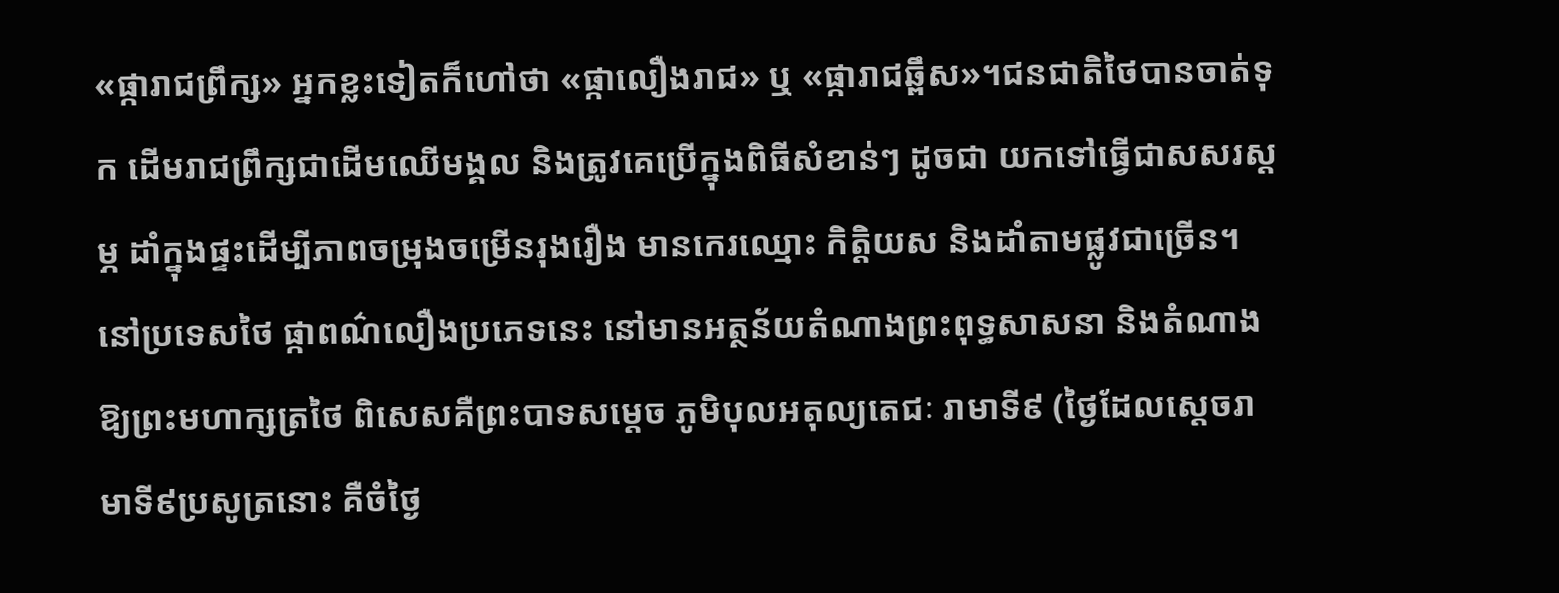«ផ្ការាជព្រឹក្ស» អ្នកខ្លះទៀតក៏ហៅថា «ផ្កាលឿងរាជ» ឬ «ផ្ការាជឆ្ពឹស»។ជនជាតិថៃបានចាត់ទុក ដើមរាជព្រឹក្សជាដើមឈើមង្គល និងត្រូវគេប្រើក្នុងពិធីសំខាន់ៗ ដូចជា យកទៅធ្វើជាសសរស្ដម្ភ ដាំក្នុងផ្ទះដើម្បីភាពចម្រុងចម្រើនរុងរឿង មានកេរឈ្មោះ កិត្តិយស និងដាំតាមផ្លូវជាច្រើន។ នៅប្រទេសថៃ ផ្កាពណ៌លឿងប្រភេទនេះ នៅមានអត្ថន័យតំណាងព្រះពុទ្ធសាសនា និងតំណាងឱ្យព្រះមហាក្សត្រថៃ ពិសេសគឺព្រះបាទសម្ដេច ភូមិបុលអតុល្យតេជៈ រាមាទី៩ (ថ្ងៃដែលស្ដេចរាមាទី៩ប្រសូត្រនោះ គឺចំថ្ងៃ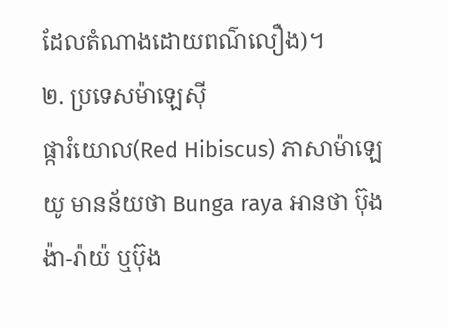ដែលតំណាងដោយពណ៌លឿង)។
២. ប្រទេសម៉ាឡេស៊ី
ផ្ការំយោល(Red Hibiscus) ភាសាម៉ាឡេយូ មានន័យថា Bunga raya អានថា ប៊ុងង៉ា-រ៉ាយ៉ ឬប៊ុង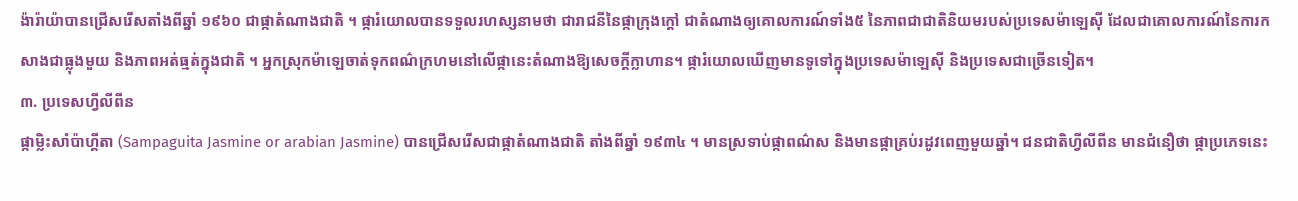ង៉ារ៉ាយ៉ាបានជ្រើសរើសតាំងពីឆ្នាំ ១៩៦០ ជាផ្កាតំណាងជាតិ ។ ផ្ការំយោលបានទទួលរហស្សនាមថា ជារាជនីនៃផ្កាក្រុងក្ដៅ ជាតំណាងឲ្យគោលការណ៍ទាំង៥ នៃភាពជាជាតិនិយមរបស់ប្រទេសម៉ាឡេស៊ី ដែលជាគោលការណ៍នៃការកសាងជាធ្លុងមួយ និងភាពអត់ធ្មត់ក្នុងជាតិ ។ អ្នកស្រុកម៉ាឡេចាត់ទុកពណ៌ក្រហមនៅលើផ្កានេះតំណាងឱ្យសេចក្ដីក្លាហាន។ ផ្ការំយោលឃើញមានទូទៅក្នុងប្រទេសម៉ាឡេស៊ី និងប្រទេសជាច្រើនទៀត។
៣. ប្រទេសហ្វីលីពីន
ផ្កាម្លិះសាំប៉ាហ្គីតា (Sampaguita Jasmine or arabian Jasmine) បានជ្រើសរើសជាផ្កាតំណាងជាតិ តាំងពីឆ្នាំ ១៩៣៤ ។ មានស្រទាប់ផ្កាពណ៌ស និងមានផ្កាគ្រប់រដូវពេញមួយឆ្នាំ។ ជនជាតិហ្វីលីពីន មានជំនឿថា ផ្កាប្រភេទនេះ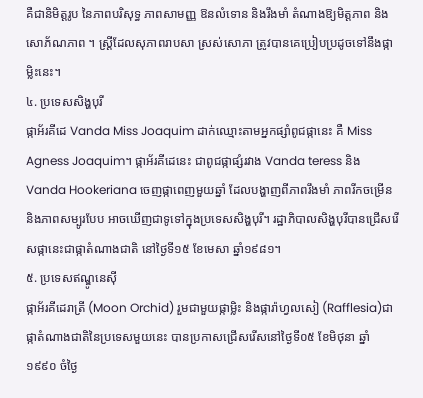គឺជានិមិត្តរូប នៃភាពបរិសុទ្ធ ភាពសាមញ្ញ ឱនលំទោន និងរឹងមាំ តំណាងឱ្យមិត្តភាព និងសោភ័ណភាព ។ ស្ត្រីដែលសុភាពរាបសា ស្រស់សោភា ត្រូវបានគេប្រៀបប្រដូចទៅនឹងផ្កាម្លិះនេះ។
៤. ប្រទេសសិង្ហបុរី
ផ្កាអ័រគីដេ Vanda Miss Joaquim ដាក់ឈ្មោះតាមអ្នកផ្សាំពូជផ្កានេះ គឺ Miss Agness Joaquim។ ផ្កាអ័រគីដេនេះ ជាពូជផ្កាផ្សំរវាង Vanda teress និងVanda Hookeriana ចេញផ្កាពេញមួយឆ្នាំ ដែលបង្ហាញពីភាពរឹងមាំ ភាពរីកចម្រើន និងភាពសម្បូរបែប អាចឃើញជាទូទៅក្នុងប្រទេសសិង្ហបុរី។ រដ្ឋាភិបាលសិង្ហបុរីបានជ្រើសរើសផ្កានេះជាផ្កាតំណាងជាតិ នៅថ្ងៃទី១៥ ខែមេសា ឆ្នាំ១៩៨១។
៥. ប្រទេសឥណ្ឌូនេស៊ី
ផ្កាអ័រគីដេរាត្រី (Moon Orchid) រួមជាមួយផ្កាម្លិះ និងផ្ការ៉ាហ្វលសៀ (Rafflesia)ជាផ្កាតំណាងជាតិនៃប្រទេសមួយនេះ បានប្រកាសជ្រើសរើសនៅថ្ងៃទី០៥ ខែមិថុនា ឆ្នាំ១៩៩០ ចំថ្ងៃ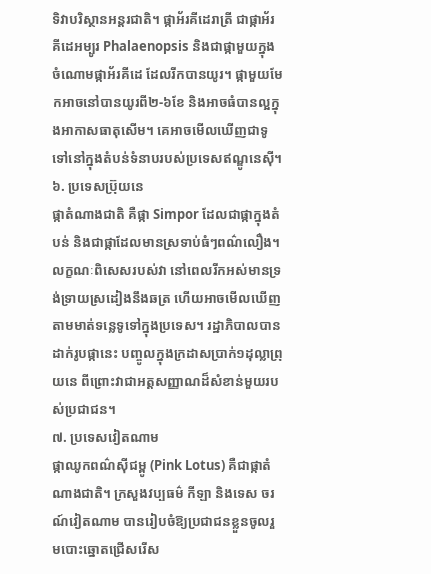ទិវាបរិស្ថានអន្តរជាតិ។ ផ្កាអ័រគីដេរាត្រី ជាផ្កាអ័រគីដេអម្បូរ Phalaenopsis និងជាផ្កាមួយក្នុងចំណោមផ្កាអ័រគីដេ ដែលរីកបានយូរ។ ផ្កាមួយមែកអាចនៅបានយូរពី២-៦ខែ និងអាចធំបានល្អក្នុងអាកាសធាតុសើម។ គេអាចមើលឃើញជាទូទៅនៅក្នុងតំបន់ទំនាបរបស់ប្រទេសឥណ្ឌូនេស៊ី។
៦. ប្រទេសប្រ៊ុយនេ
ផ្កាតំណាងជាតិ គឺផ្កា Simpor ដែលជាផ្កាក្នុងតំបន់ និងជាផ្កាដែលមានស្រទាប់ធំៗពណ៌លឿង។ លក្ខណៈពិសេសរបស់វា នៅពេលរីកអស់មានទ្រង់ទ្រាយស្រដៀងនឹងឆត្រ ហើយអាចមើលឃើញតាមមាត់ទន្លេទូទៅក្នុងប្រទេស។ រដ្ឋាភិបាលបានដាក់រូបផ្កានេះ បញ្ចូលក្នុងក្រដាសប្រាក់១ដុល្លាព្រុយនេ ពីព្រោះវាជាអត្តសញ្ញាណដ៏សំខាន់មួយរបស់ប្រជាជន។
៧. ប្រទេសវៀតណាម
ផ្កាឈូកពណ៌ស៊ីជម្ពូ (Pink Lotus) គឺជាផ្កាតំណាងជាតិ។ ក្រសួងវប្បធម៌ កីឡា និងទេស ចរណ៍វៀតណាម បានរៀបចំឱ្យប្រជាជនខ្លួនចូលរួមបោះឆ្នោតជ្រើសរើស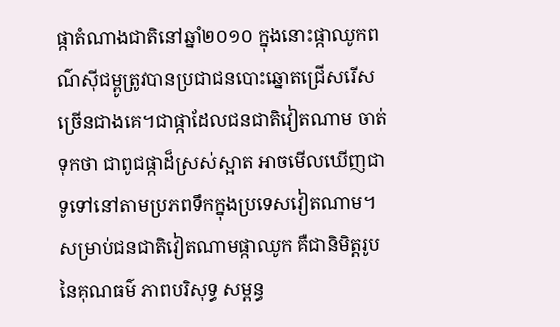ផ្កាតំណាងជាតិនៅឆ្នាំ២០១០ ក្នុងនោះផ្កាឈូកពណ៌ស៊ីជម្ពូត្រូវបានប្រជាជនបោះឆ្នោតជ្រើសរើសច្រើនជាងគេ។ជាផ្កាដែលជនជាតិវៀតណាម ចាត់ទុកថា ជាពូជផ្កាដ៏ស្រស់ស្អាត អាចមើលឃើញជាទូទៅនៅតាមប្រភពទឹកក្នុងប្រទេសវៀតណាម។ សម្រាប់ជនជាតិវៀតណាមផ្កាឈូក គឺជានិមិត្តរូបនៃគុណធម៌ ភាពបរិសុទ្ធ សម្ពន្ធ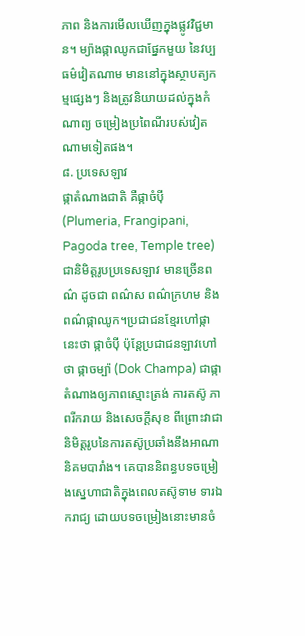ភាព និងការមើលឃើញក្នុងផ្លូវវិជ្ជមាន។ ម្យ៉ាងផ្កាឈូកជាផ្នែកមួយ នៃវប្បធម៌វៀតណាម មាននៅក្នុងស្ថាបត្យកម្មផ្សេងៗ និងត្រូវនិយាយដល់ក្នុងកំណាព្យ ចម្រៀងប្រពៃណីរបស់វៀតណាមទៀតផង។
៨. ប្រទេសឡាវ
ផ្កាតំណាងជាតិ គឺផ្កាចំប៉ី (Plumeria, Frangipani, Pagoda tree, Temple tree) ជានិមិត្តរូបប្រទេសឡាវ មានច្រើនពណ៌ ដូចជា ពណ៌ស ពណ៌ក្រហម និងពណ៌ផ្កាឈូក។ប្រជាជនខ្មែរហៅផ្កានេះថា ផ្កាចំប៉ី ប៉ុន្តែប្រជាជនឡាវហៅថា ផ្កាចម្ប៉ា (Dok Champa) ជាផ្កាតំណាងឲ្យភាពស្មោះត្រង់ ការតស៊ូ ភាពរីករាយ និងសេចក្ដីសុខ ពីព្រោះវាជានិមិត្តរូបនៃការតស៊ូប្រឆាំងនឹងអាណានិគមបារាំង។ គេបាននិពន្ធបទចម្រៀងស្នេហាជាតិក្នុងពេលតស៊ូទាម ទារឯករាជ្យ ដោយបទចម្រៀងនោះមានចំ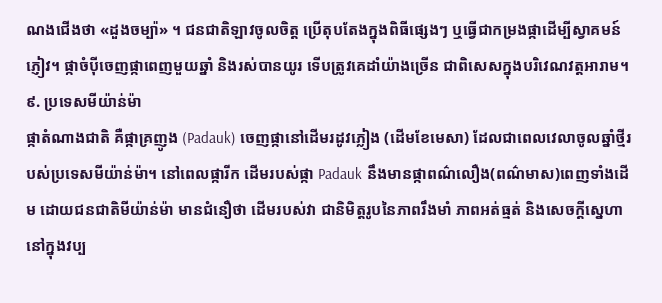ណងជើងថា «ដួងចម្ប៉ា» ។ ជនជាតិឡាវចូលចិត្ត ប្រើតុបតែងក្នុងពិធីផ្សេងៗ ឬធ្វើជាកម្រងផ្កាដើម្បីស្វាគមន៍ភ្ញៀវ។ ផ្កាចំប៉ីចេញផ្កាពេញមួយឆ្នាំ និងរស់បានយូរ ទើបត្រូវគេដាំយ៉ាងច្រើន ជាពិសេសក្នុងបរិវេណវត្តអារាម។
៩. ប្រទេសមីយ៉ាន់ម៉ា
ផ្កាតំណាងជាតិ គឺផ្កាគ្រញូង (Padauk) ចេញផ្កានៅដើមរដូវភ្លៀង (ដើមខែមេសា) ដែលជាពេលវេលាចូលឆ្នាំថ្មីរបស់ប្រទេសមីយ៉ាន់ម៉ា។ នៅពេលផ្ការីក ដើមរបស់ផ្កា Padauk នឹងមានផ្កាពណ៌លឿង(ពណ៌មាស)ពេញទាំងដើម ដោយជនជាតិមីយ៉ាន់ម៉ា មានជំនឿថា ដើមរបស់វា ជានិមិត្តរូបនៃភាពរឹងមាំ ភាពអត់ធ្មត់ និងសេចក្ដីស្នេហានៅក្នុងវប្ប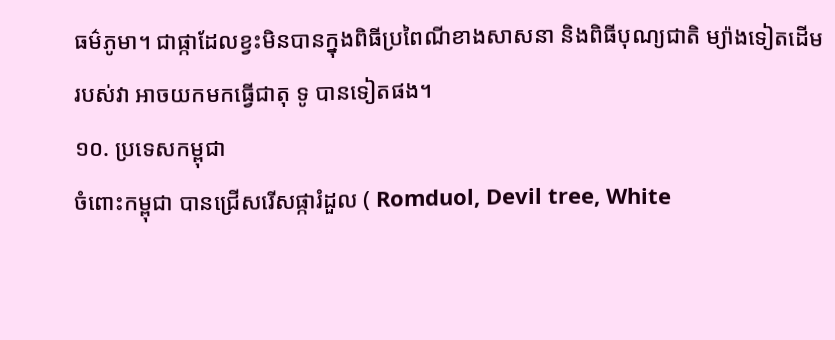ធម៌ភូមា។ ជាផ្កាដែលខ្វះមិនបានក្នុងពិធីប្រពៃណីខាងសាសនា និងពិធីបុណ្យជាតិ ម្យ៉ាងទៀតដើមរបស់វា អាចយកមកធ្វើជាតុ ទូ បានទៀតផង។
១០. ប្រទេសកម្ពុជា
ចំពោះកម្ពុជា បានជ្រើសរើសផ្ការំដួល ( Romduol, Devil tree, White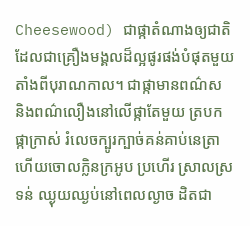Cheesewood) ជាផ្កាតំណាងឲ្យជាតិ ដែលជាគ្រឿងមង្គលដ៏ល្អផូរផង់បំផុតមួយតាំងពីបុរាណកាល។ ជាផ្កាមានពណ៌ស និងពណ៌លឿងនៅលើផ្កាតែមួយ ត្របកផ្កាក្រាស់ រំលេចក្បូរក្បាច់គន់គាប់នេត្រាហើយចោលក្លិនក្រអូប ប្រហើរ ស្រាលស្រទន់ ឈ្ងុយឈ្ងប់នៅពេលល្ងាច ដិតជា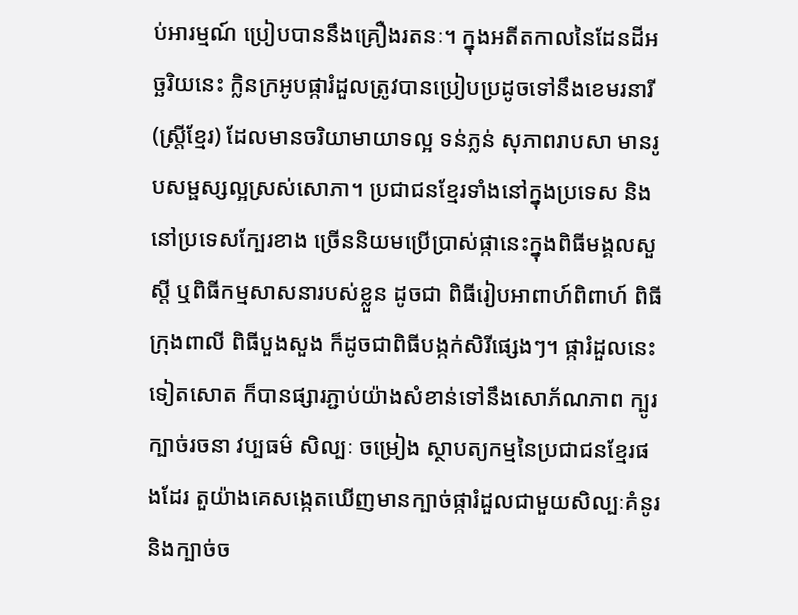ប់អារម្មណ៍ ប្រៀបបាននឹងគ្រឿងរតនៈ។ ក្នុងអតីតកាលនៃដែនដីអច្ឆរិយនេះ ក្លិនក្រអូបផ្ការំដួលត្រូវបានប្រៀបប្រដូចទៅនឹងខេមរនារី (ស្ត្រីខ្មែរ) ដែលមានចរិយាមាយាទល្អ ទន់ភ្លន់ សុភាពរាបសា មានរូបសម្ផស្សល្អស្រស់សោភា។ ប្រជាជនខ្មែរទាំងនៅក្នុងប្រទេស និងនៅប្រទេសក្បែរខាង ច្រើននិយមប្រើប្រាស់ផ្កានេះក្នុងពិធីមង្គលសួស្ដី ឬពិធីកម្មសាសនារបស់ខ្លួន ដូចជា ពិធីរៀបអាពាហ៍ពិពាហ៍ ពិធីក្រុងពាលី ពិធីបួងសួង ក៏ដូចជាពិធីបង្កក់សិរីផ្សេងៗ។ ផ្ការំដួលនេះទៀតសោត ក៏បានផ្សារភ្ជាប់យ៉ាងសំខាន់ទៅនឹងសោភ័ណភាព ក្បូរក្បាច់រចនា វប្បធម៌ សិល្បៈ ចម្រៀង ស្ថាបត្យកម្មនៃប្រជាជនខ្មែរផងដែរ តួយ៉ាងគេសង្កេតឃើញមានក្បាច់ផ្ការំដួលជាមួយសិល្បៈគំនូរ និងក្បាច់ច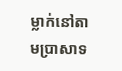ម្លាក់នៅតាមប្រាសាទ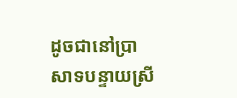ដូចជានៅប្រាសាទបន្ទាយស្រី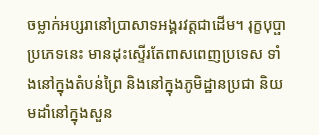ចម្លាក់អប្សរានៅប្រាសាទអង្គរវត្តជាដើម។ រុក្ខបុប្ផាប្រភេទនេះ មានដុះស្ទើរតែពាសពេញប្រទេស ទាំងនៅក្នុងតំបន់ព្រៃ និងនៅក្នុងភូមិដ្ឋានប្រជា និយមដាំនៅក្នុងសួន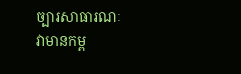ច្បារសាធារណៈ វាមានកម្ព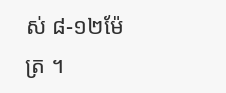ស់ ៨-១២ម៉ែត្រ ។